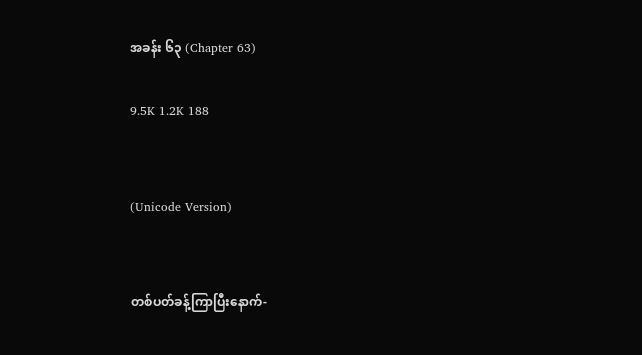အခန်း ၆၃ (Chapter 63)

9.5K 1.2K 188


(Unicode Version)


တစ်ပတ်ခန့်ကြာပြီးနောက်-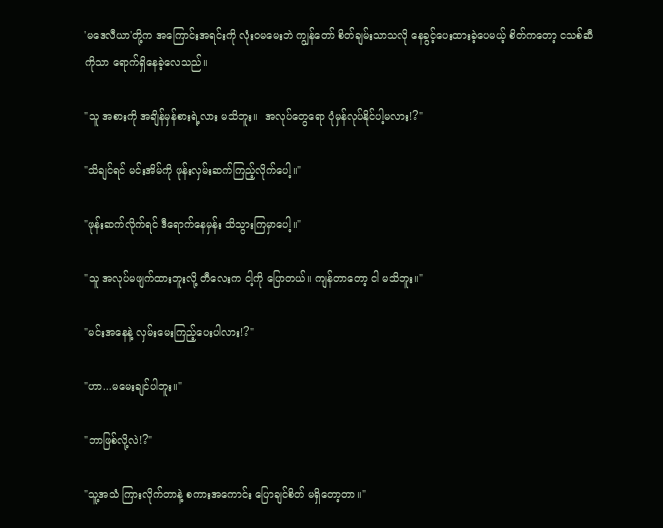'မဒေလီယာ'တို့က အကြောင်းအရင်းကို လုံးဝမမေးဘဲ ကျွန်တော် စိတ်ချမ်းသာသလို နေခွင့်ပေးထားခဲ့ပေမယ့် စိတ်ကတော့ ငသစ်ဆီကိုသာ ရောက်ရှိနေခဲ့လေသည်။

"သူ အစားကို အချိန်မှန်စားရဲ့လား မသိဘူး။  အလုပ်တွေရော ပုံမှန်လုပ်နိုင်ပါ့မလား!?"

"သိချင်ရင် မင်းအိမ်ကို ဖုန်းလှမ်းဆက်ကြည့်လိုက်ပေါ့။"

"ဖုန်းဆက်လိုက်ရင် ဒီရောက်နေမှန်း သိသွားကြမှာပေါ့။"

"သူ အလုပ်မဖျက်ထားဘူးလို့ တီလေးက ငါ့ကို ပြောတယ်။ ကျန်တာတော့ ငါ မသိဘူး။"

"မင်းအနေနဲ့ လှမ်းမေးကြည့်ပေးပါလား!?"

"ဟာ...မမေးချင်ပါဘူး။"

"ဘာဖြစ်လို့လဲ!?"

"သူ့အသံ ကြားလိုက်တာနဲ့ စကားအကောင်း ပြောချင်စိတ် မရှိတော့တာ။"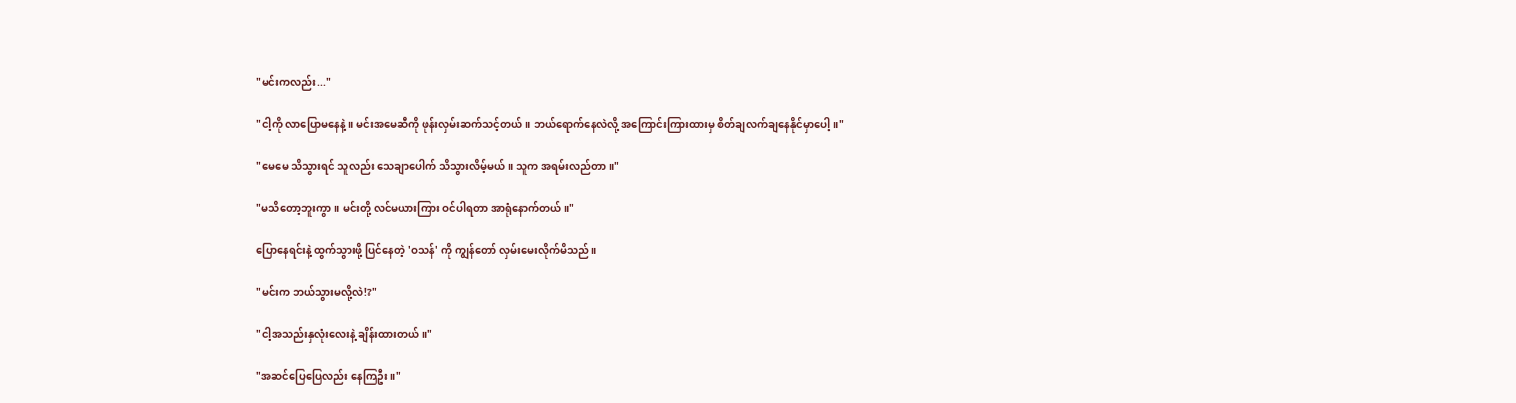"မင်းကလည်း..."

"ငါ့ကို လာ‌ပြောမနေနဲ့။ မင်းအမေဆီကို ဖုန်းလှမ်းဆက်သင့်တယ်။ ဘယ်ရောက်နေလဲလို့ အကြောင်းကြားထားမှ စိတ်ချလက်ချနေနိုင်မှာပေါ့။"

"မေမေ သိသွားရင် သူလည်း သေချာပေါက် သိသွားလိမ့်မယ်။ သူက အရမ်းလည်တာ။"

"မသိတော့ဘူးကွာ။ မင်းတို့ လင်မယားကြား ဝင်ပါရတာ အာရုံနောက်တယ်။"

ပြောနေရင်းနဲ့ ထွက်သွားဖို့ ပြင်နေတဲ့ 'ဝသန်' ကို ကျွန်တော် လှမ်းမေးလိုက်မိသည်။

"မင်းက ဘယ်သွားမလို့လဲ!?"

"ငါ့အသည်းနှလုံးလေးနဲ့ ချိန်းထားတယ်။"

"အဆင်ပြေပြေလည်း နေကြဦး။"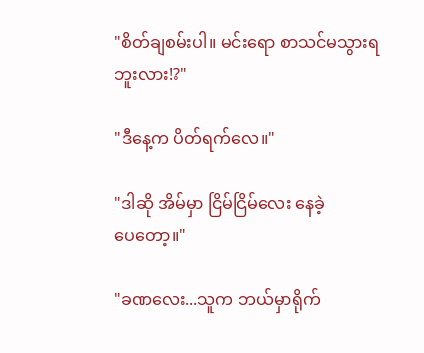"စိတ်ချစမ်းပါ။ မင်းရော စာသင်မသွားရဘူးလား!?"

"ဒီနေ့က ပိတ်ရက်လေ။"

"ဒါဆို အိမ်မှာ ငြိမ်ငြိမ်‌လေး နေခဲ့ပေ‌တော့။"

"ခဏလေး...သူက ဘယ်မှာရိုက်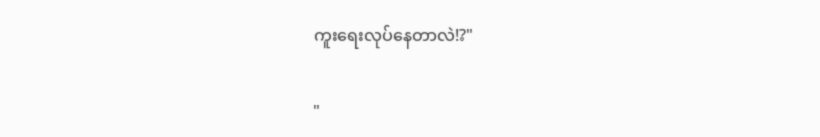ကူးရေးလုပ်နေတာလဲ!?"

"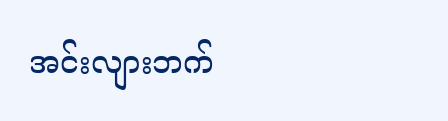အင်းလျားဘက်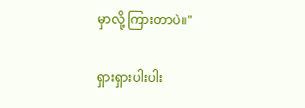မှာလို့ ကြားတာပဲ။"

ရှားရှားပါးပါး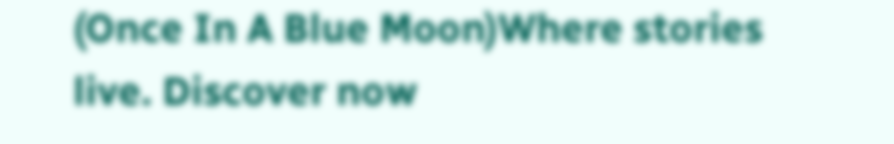(Once In A Blue Moon)Where stories live. Discover now